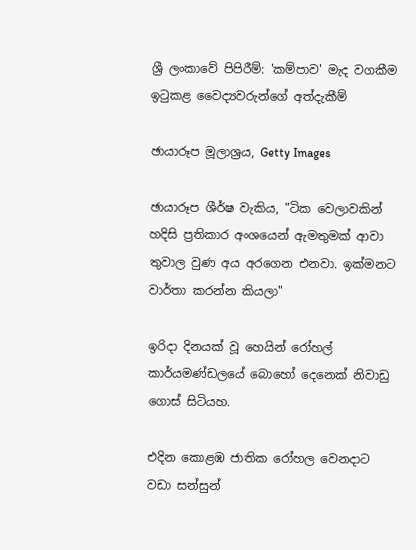ශ්‍රී ලංකාවේ පිපිරීම්: 'කම්පාව' මැද වගකීම ඉටුකළ වෛද්‍යවරුන්ගේ අත්දැකීම්

ඡායාරූප මූලාශ්‍රය, Getty Images

ඡායාරූප ශීර්ෂ වැකිය, "ටික වෙලාවකින් හදිසි ප්‍රතිකාර අංශයෙන් ඇමතුමක් ආවා තුවාල වුණ අය අරගෙන එනවා. ඉක්මනට වාර්තා කරන්න කියලා"

ඉරිදා දිනයක් වූ හෙයින් රෝහල් කාර්යමණ්ඩලයේ බොහෝ දෙනෙක් නිවාඩු ගොස් සිටියහ.

එදින කොළඹ ජාතික රෝහල වෙනදාට වඩා සන්සුන්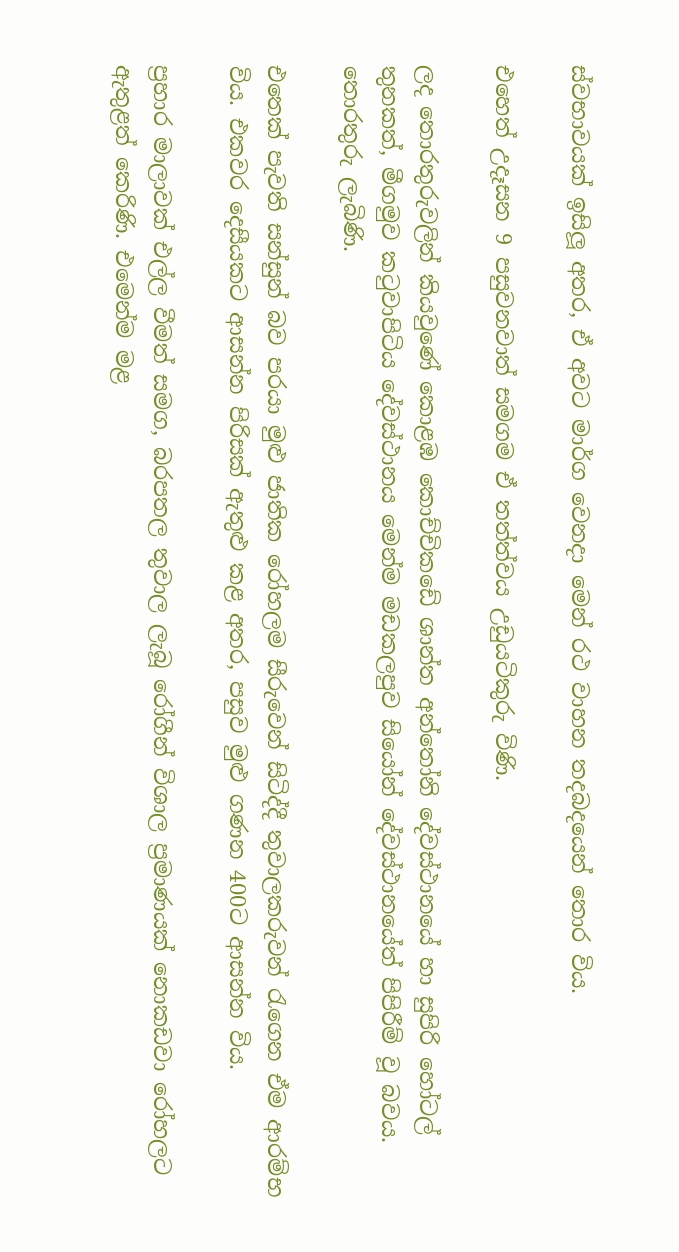ස්වභාවයක් ඉසිලූ අතර, ඒ අවට මාර්ග වෙනදා මෙන් රථ වාහන තදබදයෙන් තොර විය.

එහෙත් උදෑසන 9 පසුවනවාත් සමගම ඒ තත්ත්වය උඩුයටිකුරු විණි.

ලද තොරතුරුවලින් කියවුණේ කොළඹ කොච්චිකඩේ ශාන්ත අන්තෝනි දේවස්ථානයේ හා සුපිරි හෝටල් තුනකත්, මීගමුව කටුවාපිටිය දේවස්ථානය මෙන්ම මඩකලපුව සියෝන් දේවස්ථානයේත් පිපිරීම් වූ බවය. තොරතුරු ලැබිණි.

එතෙක් පැවති සන්සුන් බව පරයා මුළු ජාතික රෝහලම සීරුවෙන් සිටිද්දී තුවාලකරුවන් රැගෙන ඒම ආරම්භ විය. එකවර දෙසීයකට ආසන්න පිරිසක් ඇතුළු කළ අතර, පසුව මුළු ගණන 400ට ආසන්න විය.

ප්‍රහාර මාලාවක් එල්ල වීමත් සමග, බරපතල තුවාල ලැබූ රෝගීන් විශාල ප්‍රමාණයක් නොකඩවා රෝහලට ඇතුළත් කෙරිණි. එමෙන්ම මළ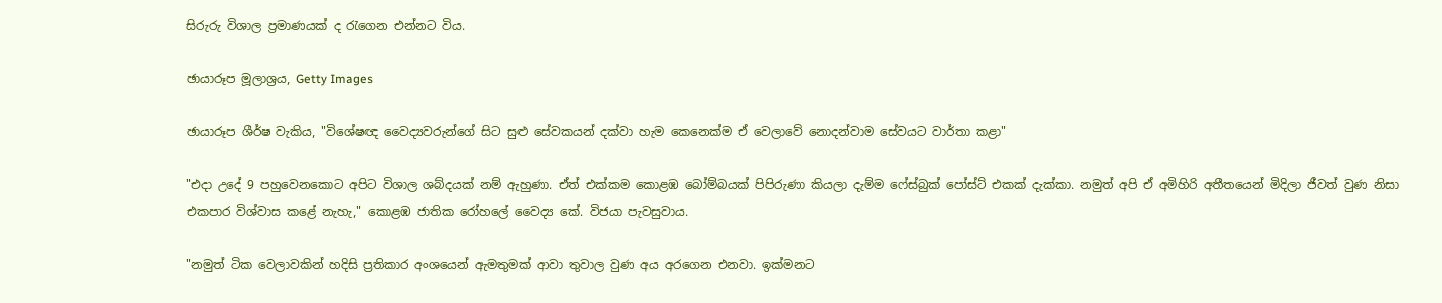සිරුරු විශාල ප්‍රමාණයක් ද රැගෙන එන්නට විය.

ඡායාරූප මූලාශ්‍රය, Getty Images

ඡායාරූප ශීර්ෂ වැකිය, "විශේෂඥ වෛද්‍යවරුන්ගේ සිට සුළු සේවකයන් දක්වා හැම කෙනෙක්ම ඒ වෙලාවේ නොදන්වාම සේවයට වාර්තා කළා"

"එදා උදේ 9 පහුවෙනකොට අපිට විශාල ශබ්දයක් නම් ඇහුණා. ඒත් එක්කම කොළඹ බෝම්බයක් පිපිරුණා කියලා දැම්ම ෆේස්බුක් පෝස්ට් එකක් දැක්කා. නමුත් අපි ඒ අමිහිරි අතීතයෙන් මිදිලා ජීවත් වුණ නිසා එකපාර විශ්වාස කළේ නැහැ," කොළඹ ජාතික රෝහලේ වෛද්‍ය කේ. විජයා පැවසුවාය.

"නමුත් ටික වෙලාවකින් හදිසි ප්‍රතිකාර අංශයෙන් ඇමතුමක් ආවා තුවාල වුණ අය අරගෙන එනවා. ඉක්මනට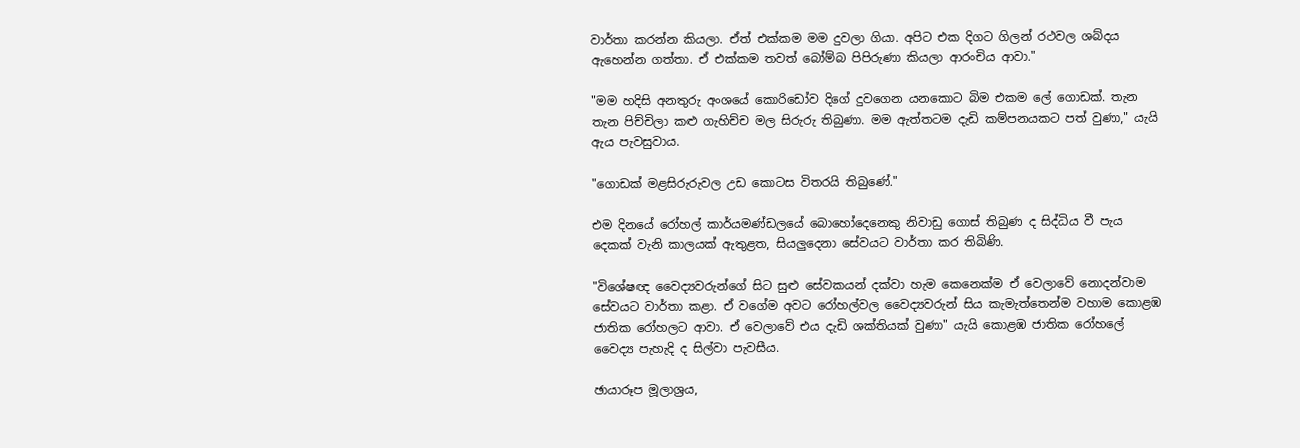වාර්තා කරන්න කියලා. ඒත් එක්කම මම දුවලා ගියා. අපිට එක දිගට ගිලන් රථවල ශබ්දය ඇහෙන්න ගත්තා. ඒ එක්කම තවත් බෝම්බ පිපිරුණා කියලා ආරංචිය ආවා."

"මම හදිසි අනතුරු අංශයේ කොරිඩෝව දිගේ දුවගෙන යනකොට බිම එකම ලේ ගොඩක්. තැන තැන පිච්චිලා කළු ගැහිච්ච මල සිරුරු තිබුණා. මම ඇත්තටම දැඩි කම්පනයකට පත් වුණා," යැයි ඇය පැවසුවාය.

"ගොඩක් මළසිරුරුවල උඩ කොටස විතරයි තිබුණේ."

එම දිනයේ රෝහල් කාර්යමණ්ඩලයේ බොහෝදෙනෙකු නිවාඩු ගොස් තිබුණ ද සිද්ධිය වී පැය දෙකක් වැනි කාලයක් ඇතුළත, සියලුදෙනා සේවයට වාර්තා කර තිබිණි.

"විශේෂඥ වෛද්‍යවරුන්ගේ සිට සුළු සේවකයන් දක්වා හැම කෙනෙක්ම ඒ වෙලාවේ නොදන්වාම සේවයට වාර්තා කළා. ඒ වගේම අවට රෝහල්වල වෛද්‍යවරුන් සිය කැමැත්තෙන්ම වහාම කොළඹ ජාතික රෝහලට ආවා. ඒ වෙලාවේ එය දැඩි ශක්තියක් වුණා" යැයි කොළඹ ජාතික රෝහලේ වෛද්‍ය පැහැදි ද සිල්වා පැවසීය.

ඡායාරූප මූලාශ්‍රය,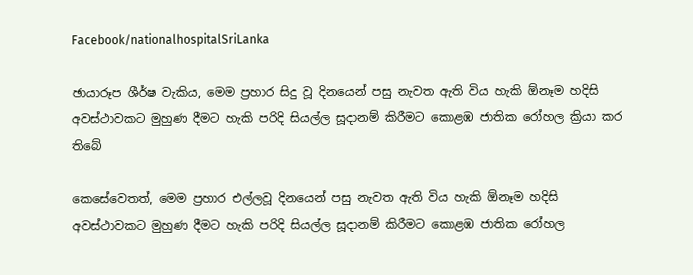Facebook/nationalhospitalSriLanka

ඡායාරූප ශීර්ෂ වැකිය, මෙම ප්‍රහාර සිදු වූ දිනයෙන් පසු නැවත ඇති විය හැකි ඕනෑම හදිසි අවස්ථාවකට මුහුණ දීමට හැකි පරිදි සියල්ල සූදානම් කිරීමට කොළඹ ජාතික රෝහල ක්‍රියා කර තිබේ

කෙසේවෙතත්, මෙම ප්‍රහාර එල්ලවූ දිනයෙන් පසු නැවත ඇති විය හැකි ඕනෑම හදිසි අවස්ථාවකට මුහුණ දීමට හැකි පරිදි සියල්ල සූදානම් කිරීමට කොළඹ ජාතික රෝහල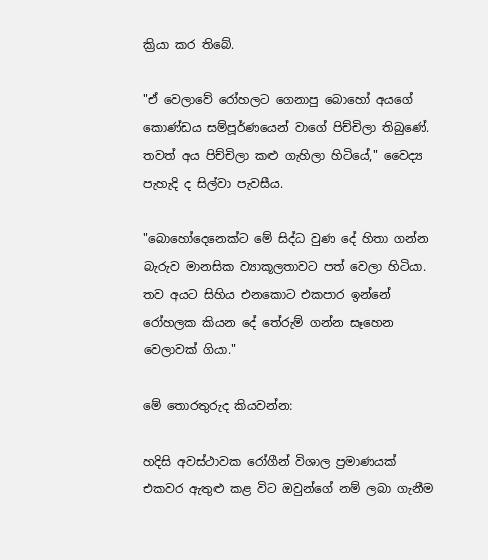ක්‍රියා කර තිබේ.

"ඒ වෙලාවේ රෝහලට ගෙනාපු බොහෝ අයගේ කොණ්ඩය සම්පූර්ණයෙන් වාගේ පිච්චිලා තිබුණේ. තවත් අය පිච්චිලා කළු ගැහිලා හිටියේ," වෛද්‍ය පැහැදි ද සිල්වා පැවසීය.

"බොහෝදෙනෙක්ට මේ සිද්ධ වුණ දේ හිතා ගන්න බැරුව මානසික ව්‍යාකූලතාවට පත් වෙලා හිටියා. තව අයට සිහිය එනකොට එකපාර ඉන්නේ රෝහලක කියන දේ තේරුම් ගන්න සෑහෙන වෙලාවක් ගියා."

මේ තොරතුරුද කියවන්න:

හදිසි අවස්ථාවක රෝගීන් විශාල ප්‍රමාණයක් එකවර ඇතුළු කළ විට ඔවුන්ගේ නම් ලබා ගැනීම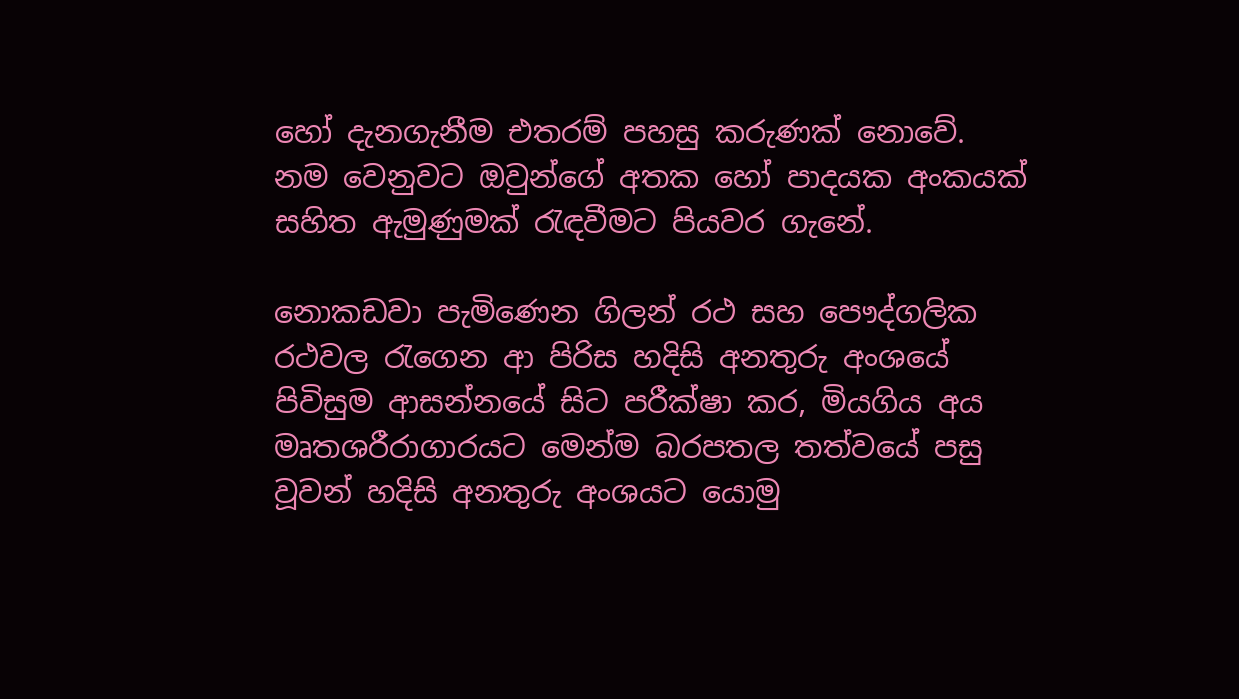හෝ දැනගැනීම එතරම් පහසු කරුණක් නොවේ. නම වෙනුවට ඔවුන්ගේ අතක හෝ පාදයක අංකයක් සහිත ඇමුණුමක් රැඳවීමට පියවර ගැනේ.

නොකඩවා පැමිණෙන ගිලන් රථ සහ පෞද්ගලික රථවල රැගෙන ආ පිරිස හදිසි අනතුරු අංශයේ පිවිසුම ආසන්නයේ සිට පරීක්ෂා කර, මියගිය අය මෘතශරීරාගාරයට මෙන්ම බරපතල තත්වයේ පසු වූවන් හදිසි අනතුරු අංශයට යොමු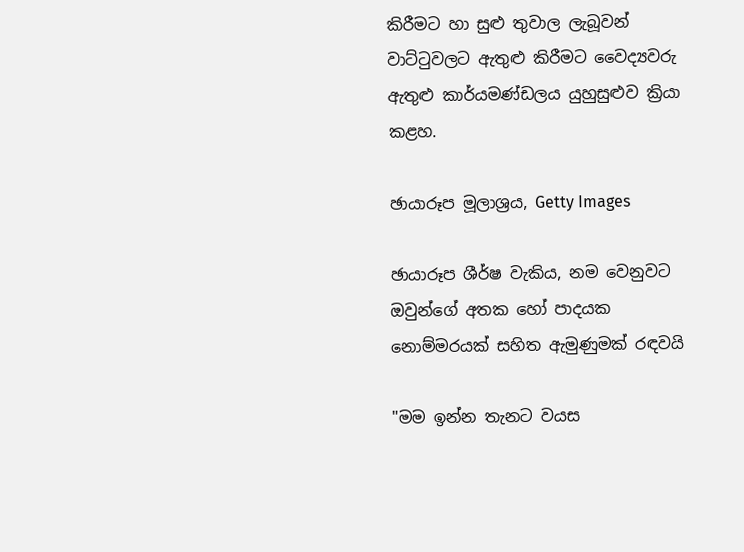කිරීමට හා සුළු තුවාල ලැබූවන් වාට්ටුවලට ඇතුළු කිරීමට වෛද්‍යවරු ඇතුළු කාර්යමණ්ඩලය යුහුසුළුව ක්‍රියා කළහ.

ඡායාරූප මූලාශ්‍රය, Getty Images

ඡායාරූප ශීර්ෂ වැකිය, නම වෙනුවට ඔවුන්ගේ අතක හෝ පාදයක නොම්මරයක් සහිත ඇමුණුමක් රඳවයි

"මම ඉන්න තැනට වයස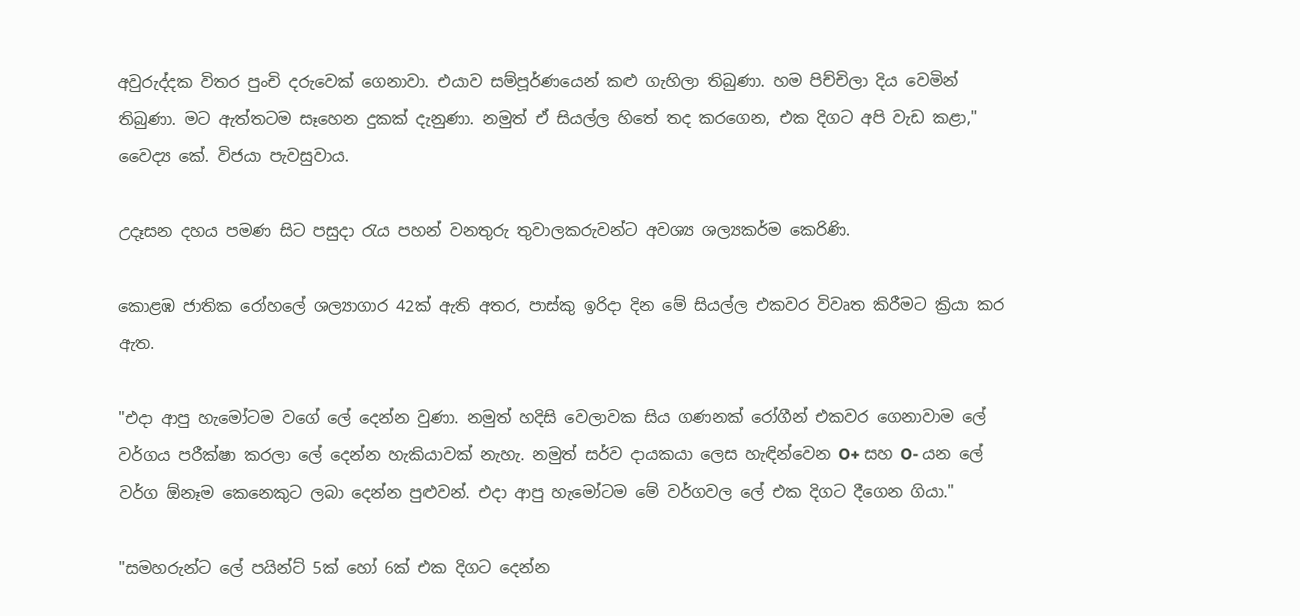අවුරුද්දක විතර පුංචි දරුවෙක් ගෙනාවා. එයාව සම්පූර්ණයෙන් කළු ගැහිලා තිබුණා. හම පිච්චිලා දිය වෙමින් තිබුණා. මට ඇත්තටම සෑහෙන දුකක් දැනුණා. නමුත් ඒ සියල්ල හිතේ තද කරගෙන, එක දිගට අපි වැඩ කළා," වෛද්‍ය කේ. විජයා පැවසුවාය.

උදෑසන දහය පමණ සිට පසුදා රැය පහන් වනතුරු තුවාලකරුවන්ට අවශ්‍ය ශල්‍යකර්ම කෙරිණි.

කොළඹ ජාතික රෝහලේ ශල්‍යාගාර 42ක් ඇති අතර, පාස්කු ඉරිදා දින මේ සියල්ල එකවර විවෘත කිරීමට ක්‍රියා කර ඇත.

"එදා ආපු හැමෝටම වගේ ලේ දෙන්න වුණා. නමුත් හදිසි වෙලාවක සිය ගණනක් රෝගීන් එකවර ගෙනාවාම ලේ වර්ගය පරීක්ෂා කරලා ලේ දෙන්න හැකියාවක් නැහැ. නමුත් සර්ව දායකයා ලෙස හැඳින්වෙන O+ සහ O- යන ලේ වර්ග ඕනෑම කෙනෙකුට ලබා දෙන්න පුළුවන්. එදා ආපු හැමෝටම මේ වර්ගවල ලේ එක දිගට දීගෙන ගියා."

"සමහරුන්ට ලේ පයින්ට් 5ක් හෝ 6ක් එක දිගට දෙන්න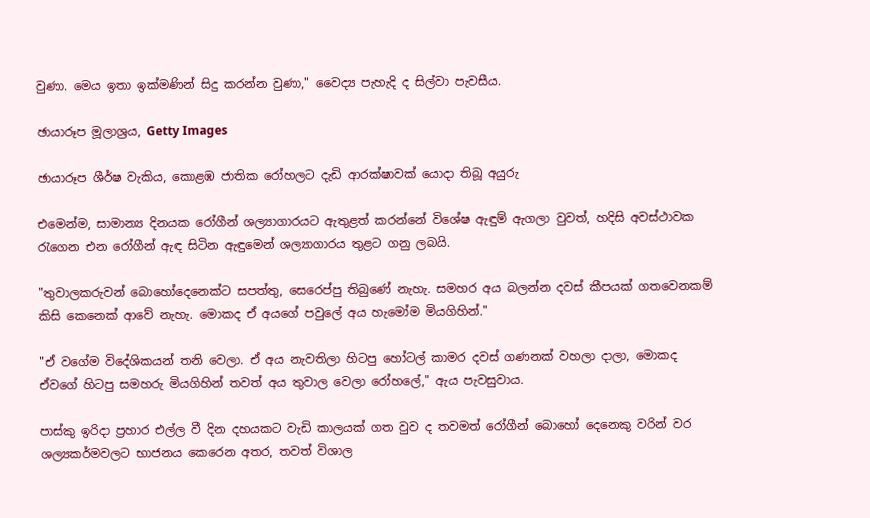වුණා. මෙය ඉතා ඉක්මණින් සිදු කරන්න වුණා," වෛද්‍ය පැහැදි ද සිල්වා පැවසීය.

ඡායාරූප මූලාශ්‍රය, Getty Images

ඡායාරූප ශීර්ෂ වැකිය, කොළඹ ජාතික රෝහලට දැඩි ආරක්ෂාවක් යොදා තිබූ අයුරු

එමෙන්ම, සාමාන්‍ය දිනයක රෝගීන් ශල්‍යාගාරයට ඇතුළත් කරන්නේ විශේෂ ඇඳුම් ඇගලා වුවත්, හදිසි අවස්ථාවක රැගෙන එන රෝගීන් ඇඳ සිටින ඇඳුමෙන් ශල්‍යාගාරය තුළට ගනු ලබයි.

"තුවාලකරුවන් බොහෝදෙනෙක්ට සපත්තු, සෙරෙප්පු තිබුණේ නැහැ. සමහර අය බලන්න දවස් කීපයක් ගතවෙනකම් කිසි කෙනෙක් ආවේ නැහැ. මොකද ඒ අයගේ පවුලේ අය හැමෝම මියගිහින්."

"ඒ වගේම විදේශිකයන් තනි වෙලා. ඒ අය නැවතිලා හිටපු හෝටල් කාමර දවස් ගණනක් වහලා දාලා, මොකද ඒවගේ හිටපු සමහරු මියගිහින් තවත් අය තුවාල වෙලා රෝහලේ," ඇය පැවසුවාය.

පාස්කු ඉරිදා ප්‍රහාර එල්ල වී දින දහයකට වැඩි කාලයක් ගත වුව ද තවමත් රෝගීන් බොහෝ දෙනෙකු වරින් වර ශල්‍යකර්මවලට භාජනය කෙරෙන අතර, තවත් විශාල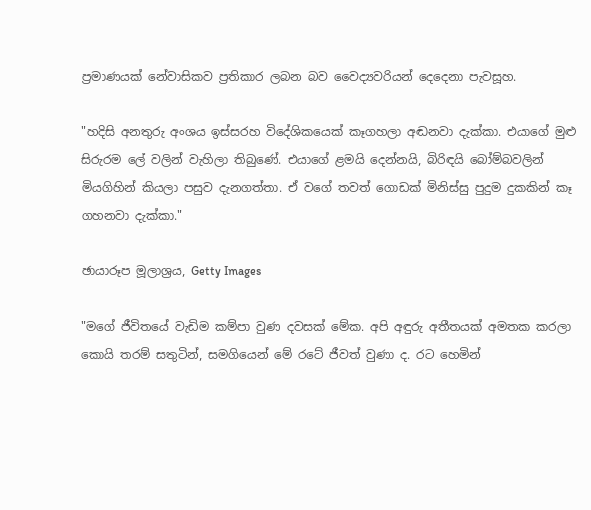ප්‍රමාණයක් නේවාසිකව ප්‍රතිකාර ලබන බව වෛද්‍යවරියන් දෙදෙනා පැවසූහ.

"හදිසි අනතුරු අංශය ඉස්සරහ විදේශිකයෙක් කෑගහලා අඬනවා දැක්කා. එයාගේ මුළු සිරුරම ලේ වලින් වැහිලා තිබුණේ. එයාගේ ළමයි දෙන්නයි, බිරිඳයි බෝම්බවලින් මියගිහින් කියලා පසුව දැනගත්තා. ඒ වගේ තවත් ගොඩක් මිනිස්සු පුදුම දුකකින් කෑ ගහනවා දැක්කා."

ඡායාරූප මූලාශ්‍රය, Getty Images

"මගේ ජීවිතයේ වැඩිම කම්පා වුණ දවසක් මේක. අපි අඳුරු අතීතයක් අමතක කරලා කොයි තරම් සතුටින්, සමගියෙන් මේ රටේ ජීවත් වුණා ද. රට හෙමින්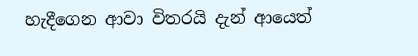හැදීගෙන ආවා විතරයි දැන් ආයෙත්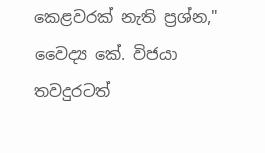කෙළවරක් නැති ප්‍රශ්න," වෛද්‍ය කේ. විජයා තවදුරටත්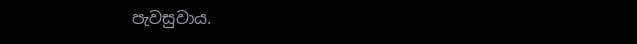පැවසුවාය.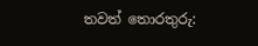තවත් තොරතුරු: